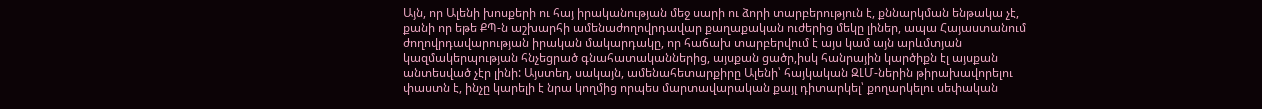Այն, որ Ալենի խոսքերի ու հայ իրականության մեջ սարի ու ձորի տարբերություն է, քննարկման ենթակա չէ, քանի որ եթե ՔՊ-ն աշխարհի ամենաժողովրդավար քաղաքական ուժերից մեկը լիներ, ապա Հայաստանում ժողովրդավարության իրական մակարդակը, որ հաճախ տարբերվում է այս կամ այն արևմտյան կազմակերպության հնչեցրած գնահատականներից, այսքան ցածր,իսկ հանրային կարծիքն էլ այսքան անտեսված չէր լինի: Այստեղ, սակայն, ամենահետարքիրը Ալենի՝ հայկական ԶԼՄ-ներին թիրախավորելու փաստն է, ինչը կարելի է նրա կողմից որպես մարտավարական քայլ դիտարկել՝ քողարկելու սեփական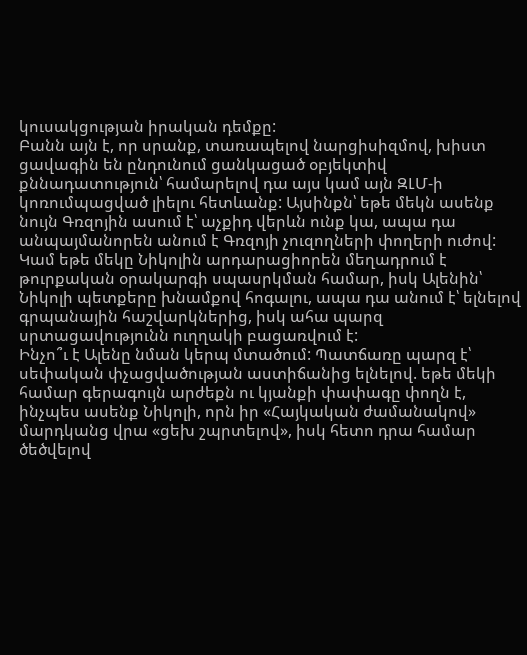կուսակցության իրական դեմքը:
Բանն այն է, որ սրանք, տառապելով նարցիսիզմով, խիստ ցավագին են ընդունում ցանկացած օբյեկտիվ քննադատություն՝ համարելով դա այս կամ այն ԶԼՄ-ի կոռումպացված լիելու հետևանք: Այսինքն՝ եթե մեկն ասենք նույն Գռզոյին ասում է՝ աչքիդ վերևն ունք կա, ապա դա անպայմանորեն անում է Գռզոյի չուզողների փողերի ուժով: Կամ եթե մեկը Նիկոլին արդարացիորեն մեղադրում է թուրքական օրակարգի սպասրկման համար, իսկ Ալենին՝ Նիկոլի պետքերը խնամքով հոգալու, ապա դա անում է՝ ելնելով գրպանային հաշվարկներից, իսկ ահա պարզ սրտացավությունն ուղղակի բացառվում է:
Ինչո՞ւ է Ալենը նման կերպ մտածում: Պատճառը պարզ է՝ սեփական փչացվածության աստիճանից ելնելով. եթե մեկի համար գերագույն արժեքն ու կյանքի փափագը փողն է, ինչպես ասենք Նիկոլի, որն իր «Հայկական ժամանակով» մարդկանց վրա «ցեխ շպրտելով», իսկ հետո դրա համար ծեծվելով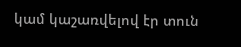կամ կաշառվելով էր տուն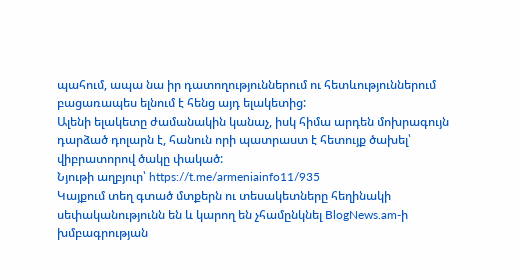պահում, ապա նա իր դատողություններում ու հետևություններում բացառապես ելնում է հենց այդ ելակետից:
Ալենի ելակետը ժամանակին կանաչ, իսկ հիմա արդեն մոխրագույն դարձած դոլարն է, հանուն որի պատրաստ է հետույք ծախել՝ վիբրատորով ծակը փակած:
Նյութի աղբյուր՝ https://t.me/armeniainfo11/935
Կայքում տեղ գտած մտքերն ու տեսակետները հեղինակի սեփականությունն են և կարող են չհամընկնել BlogNews.am-ի խմբագրության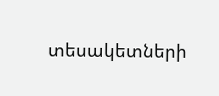տեսակետների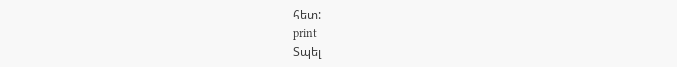հետ:
print
Տպել